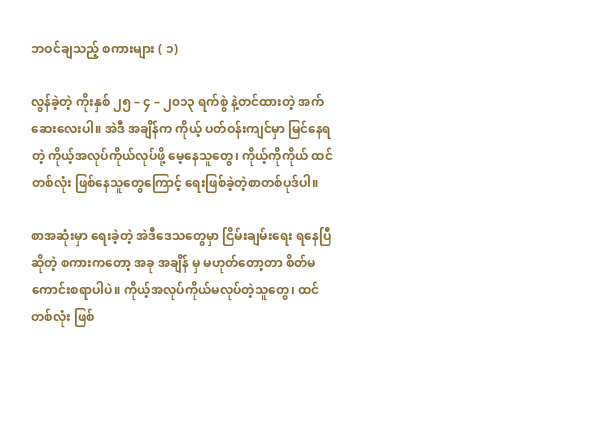ဘဝင်ချသည့် စကားများ ( ၁)

လွန်ခဲ့တဲ့ ကိုးနှစ် ၂၅ – ၄ – ၂၀၁၃ ရက်စွဲ နဲ့တင်ထားတဲ့ အက်ဆေးလေးပါ။ အဲဒီ အချိန်က ကိုယ့် ပတ်ဝန်းကျင်မှာ မြင်နေရတဲ့ ကိုယ့်အလုပ်ကိုယ်လုပ်ဖို့ မေ့နေသူတွေ၊ ကိုယ့်ကိုကိုယ် ထင်တစ်လုံး ဖြစ်နေသူတွေကြောင့် ရေးဖြစ်ခဲ့တဲ့စာတစ်ပုဒ်ပါ။

စာအဆုံးမှာ ရေးခဲ့တဲ့ အဲဒီဒေသတွေမှာ ငြိမ်းချမ်းရေး ရနေပြီဆိုတဲ့ စကားကတော့ အခု အချိန် မှ မဟုတ်တော့တာ စိတ်မကောင်းစရာပါပဲ။ ကိုယ့်အလုပ်ကိုယ်မလုပ်တဲ့သူတွေ၊ ထင်တစ်လုံး ဖြစ်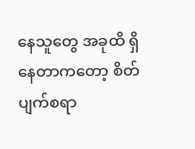နေသူတွေ အခုထိ ရှိနေတာကတော့ စိတ်ပျက်စရာ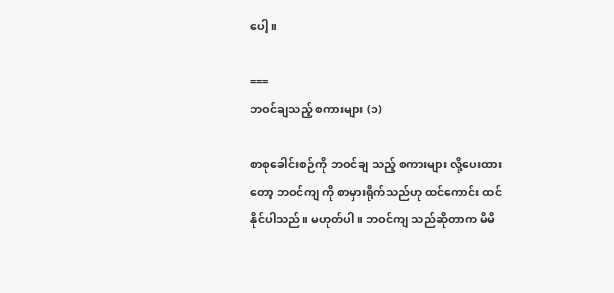ပေါ့။

===
ဘဝင်ချသည့် စကားများ (၁)

စာစုခေါင်းစဉ်ကို ဘဝင်ချ သည့် စကားများ လို့ပေးထားတော့ ဘဝင်ကျ ကို စာမှားရိုက်သည်ဟု ထင်ကောင်း ထင်နိုင်ပါသည်။ မဟုတ်ပါ။ ဘဝင်ကျ သည်ဆိုတာက မိမိ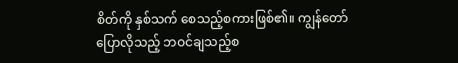စိတ်ကို နှစ်သက် စေသည့်စကားဖြစ်၏။ ကျွန်တော်ပြောလိုသည့် ဘဝင်ချသည့်စ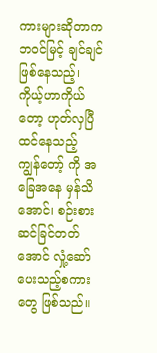ကားများဆိုတာက ဘဝင်မြင့် ချင်ချင်ဖြစ်နေသည့်၊ ကိုယ့်ဟာကိုယ်တော့ ဟုတ်လှပြီထင်နေသည့် ကျွန်တော့် ကို အခြေအနေ မှန်သိအောင်၊ စဉ်းစားဆင်ခြင်တတ်အောင် လှုံ့ဆော်ပေးသည့်စကားတွေ ဖြစ်သည်။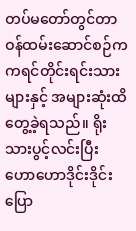တပ်မတော်တွင်တာဝန်ထမ်းဆောင်စဉ်က ကရင်တိုင်းရင်းသားများနှင့် အများဆုံးထိတွေ့ခဲ့ရသည်။ ရိုးသားပွင့်လင်းပြီး ဟောဟောဒိုင်းဒိုင်းပြော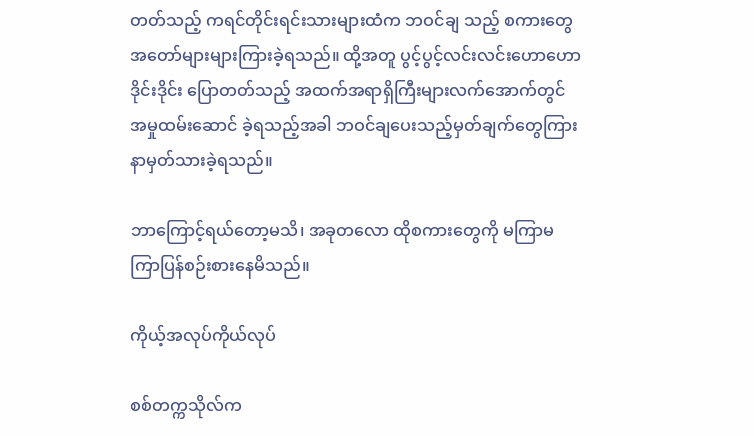တတ်သည့် ကရင်တိုင်းရင်းသားများထံက ဘဝင်ချ သည့် စကားတွေအတော်များများကြားခဲ့ရသည်။ ထို့အတူ ပွင့်ပွင့်လင်းလင်းဟောဟောဒိုင်းဒိုင်း ပြောတတ်သည့် အထက်အရာရှိကြီးများလက်အောက်တွင် အမှုထမ်းဆောင် ခဲ့ရသည့်အခါ ဘဝင်ချပေးသည့်မှတ်ချက်တွေကြားနာမှတ်သားခဲ့ရသည်။

ဘာကြောင့်ရယ်တော့မသိ၊ အခုတလော ထိုစကားတွေကို မကြာမကြာပြန်စဉ်းစားနေမိသည်။

ကိုယ့်အလုပ်ကိုယ်လုပ်

စစ်တက္ကသိုလ်က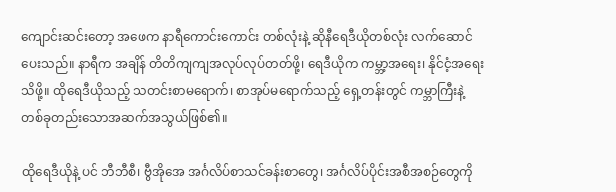ကျောင်းဆင်းတော့ အဖေက နာရီကောင်းကောင်း တစ်လုံးနဲ့ ဆိုနီရေဒီယိုတစ်လုံး လက်ဆောင် ပေးသည်။ နာရီက အချိန် တိတိကျကျအလုပ်လုပ်တတ်ဖို့၊ ရေဒီယိုက ကမ္ဘာ့အရေး၊ နိုင်ငံ့အရေးသိဖို့။ ထိုရေဒီယိုသည့် သတင်းစာမရောက်၊ စာအုပ်မရောက်သည့် ရှေ့တန်းတွင် ကမ္ဘာကြီးနဲ့ တစ်ခုတည်းသောအဆက်အသွယ်ဖြစ်၏။

ထိုရေဒီယိုနဲ့ ပင် ဘီဘီစီ၊ ဗွီအိုအေ အင်္ဂလိပ်စာသင်ခန်းစာတွေ၊ အင်္ဂလိပ်ပိုင်းအစီအစဉ်တွေကို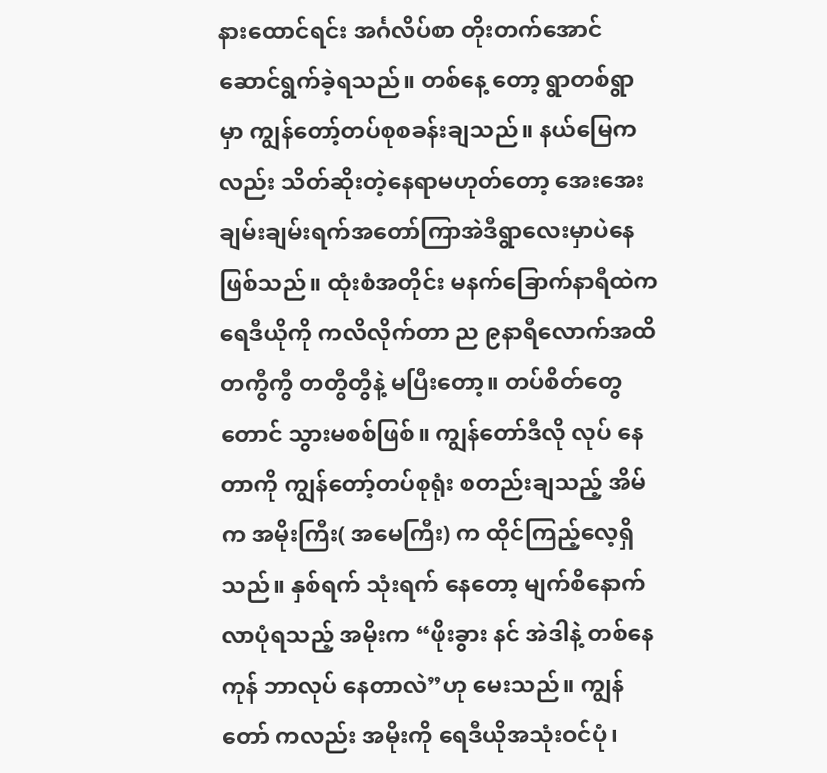နားထောင်ရင်း အင်္ဂလိပ်စာ တိုးတက်အောင်ဆောင်ရွက်ခဲ့ရသည်။ တစ်နေ့ တော့ ရွာတစ်ရွာမှာ ကျွန်တော့်တပ်စုစခန်းချသည်။ နယ်မြေကလည်း သိတ်ဆိုးတဲ့နေရာမဟုတ်တော့ အေးအေး ချမ်းချမ်းရက်အတော်ကြာအဲဒီရွာလေးမှာပဲနေဖြစ်သည်။ ထုံးစံအတိုင်း မနက်ခြောက်နာရီထဲက ရေဒီယိုကို ကလိလိုက်တာ ည ၉နာရီလောက်အထိ တကွီကွီ တတွီတွီနဲ့ မပြီးတော့။ တပ်စိတ်တွေတောင် သွားမစစ်ဖြစ်။ ကျွန်တော်ဒီလို လုပ် နေတာကို ကျွန်တော့်တပ်စုရုံး စတည်းချသည့် အိမ်က အမိုးကြီး( အမေကြီး) က ထိုင်ကြည့်လေ့ရှိသည်။ နှစ်ရက် သုံးရက် နေတော့ မျက်စိနောက်လာပုံရသည့် အမိုးက “ဖိုးခွား နင် အဲဒါနဲ့ တစ်နေကုန် ဘာလုပ် နေတာလဲ”ဟု မေးသည်။ ကျွန်တော် ကလည်း အမိုးကို ရေဒီယိုအသုံးဝင်ပုံ၊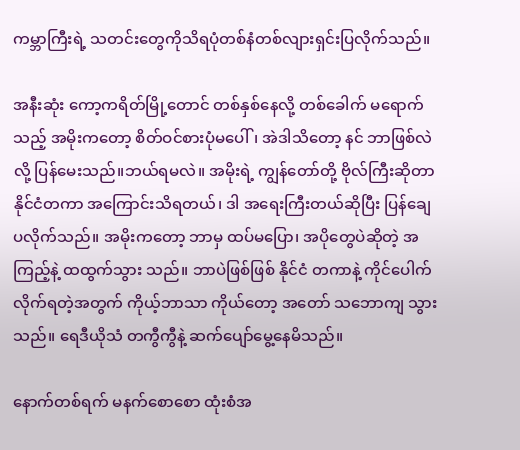ကမ္ဘာကြီးရဲ့ သတင်းတွေကိုသိရပုံတစ်နံတစ်လျားရှင်းပြလိုက်သည်။

အနီးဆုံး ကော့ကရိတ်မြို့တောင် တစ်နှစ်နေလို့ တစ်ခေါက် မရောက်သည့် အမိုးကတော့ စိတ်ဝင်စားပုံမပေါ်၊ အဲဒါသိတော့ နင် ဘာဖြစ်လဲလို့ ပြန်မေးသည်။ဘယ်ရမလဲ။ အမိုးရဲ့ ကျွန်တော်တို့ ဗိုလ်ကြီးဆိုတာ နိုင်ငံတကာ အကြောင်းသိရတယ်၊ ဒါ အရေးကြီးတယ်ဆိုပြီး ပြန်ချေပလိုက်သည်။ အမိုးကတော့ ဘာမှ ထပ်မပြော၊ အပိုတွေပဲဆိုတဲ့ အကြည့်နဲ့ ထထွက်သွား သည်။ ဘာပဲဖြစ်ဖြစ် နိုင်ငံ တကာနဲ့ ကိုင်ပေါက်လိုက်ရတဲ့အတွက် ကိုယ့်ဘာသာ ကိုယ်တော့ အတော် သဘောကျ သွားသည်။ ရေဒီယိုသံ တကွီကွီနဲ့ ဆက်ပျော်မွေ့နေမိသည်။

နောက်တစ်ရက် မနက်စောစော ထုံးစံအ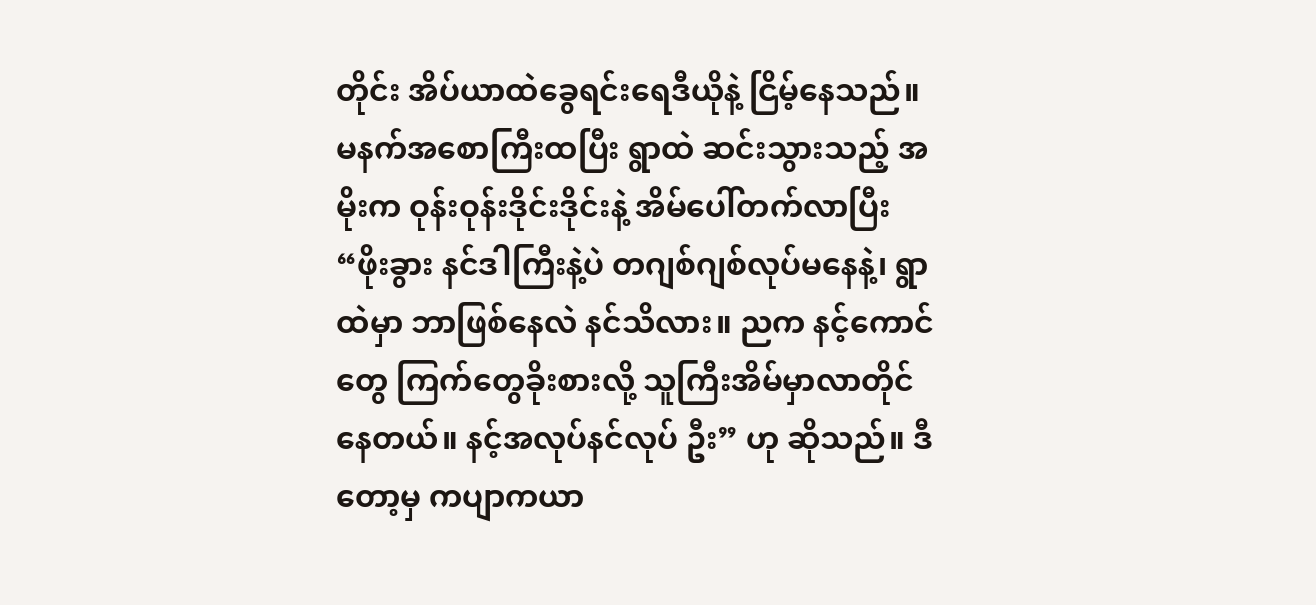တိုင်း အိပ်ယာထဲခွေရင်းရေဒီယိုနဲ့ ငြိမ့်နေသည်။ မနက်အစောကြီးထပြီး ရွာထဲ ဆင်းသွားသည့် အမိုးက ဝုန်းဝုန်းဒိုင်းဒိုင်းနဲ့ အိမ်ပေါ်တက်လာပြီး “ဖိုးခွား နင်ဒါကြီးနဲ့ပဲ တဂျစ်ဂျစ်လုပ်မနေနဲ့၊ ရွာထဲမှာ ဘာဖြစ်နေလဲ နင်သိလား။ ညက နင့်ကောင်တွေ ကြက်တွေခိုးစားလို့ သူကြီးအိမ်မှာလာတိုင်နေတယ်။ နင့်အလုပ်နင်လုပ် ဦး” ဟု ဆိုသည်။ ဒီတော့မှ ကပျာကယာ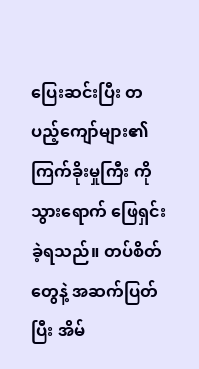ပြေးဆင်းပြီး တပည့်ကျော်များ၏ ကြက်ခိုးမှုကြီး ကိုသွားရောက် ဖြေရှင်းခဲ့ရသည်။ တပ်စိတ် တွေနဲ့ အဆက်ပြတ်ပြီး အိမ်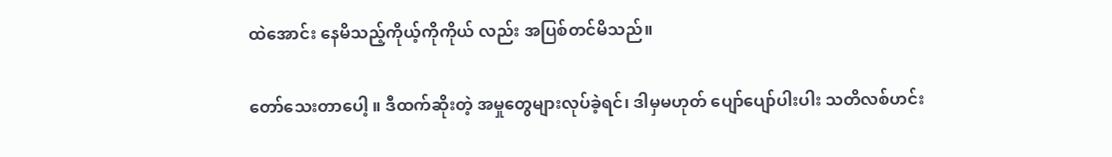ထဲအောင်း နေမိသည့်ကိုယ့်ကိုကိုယ် လည်း အပြစ်တင်မိသည်။

တော်သေးတာပေါ့ ။ ဒီထက်ဆိုးတဲ့ အမှုတွေများလုပ်ခဲ့ရင်၊ ဒါမှမဟုတ် ပျော်ပျော်ပါးပါး သတိလစ်ဟင်း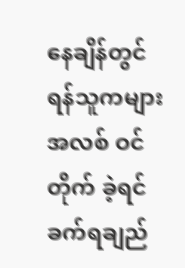နေချိန်တွင် ရန်သူကများ အလစ် ဝင်တိုက် ခဲ့ရင် ခက်ရချည်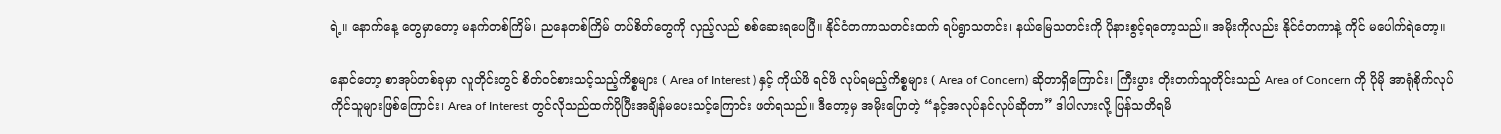ရဲ့။ နောက်နေ့ တွေမှာတော့ မနက်တစ်ကြိမ်၊ ညနေတစ်ကြိမ် တပ်စိတ်တွေကို လှည့်လည် စစ်ဆေးရပေပြီ။ နိုင်ငံတကာသတင်းထက် ရပ်ရွာသတင်း၊ နယ်မြေသတင်းကို ပိုနားစွင့်ရတော့သည်။ အမိုးကိုလည်း နိုင်ငံတကာနဲ့ ကိုင် မပေါက်ရဲတော့။

နောင်တော့ စာအုပ်တစ်ခုမှာ လူတိုင်းတွင် စိတ်ဝင်စားသင့်သည့်ကိစ္စများ ( Area of Interest ) နှင့် ကိုယ်ဖိ ရင်ဖိ လုပ်ရမည့်ကိစ္စများ ( Area of Concern) ဆိုတာရှိကြောင်း၊ ကြီးပွား တိုးတက်သူတိုင်းသည် Area of Concern ကို ပိုမို အာရုံစိုက်လုပ်ကိုင်သူများဖြစ်ကြောင်း၊ Area of Interest တွင်လိုသည်ထက်ပိုပြီးအချိန်မပေးသင့်ကြောင်း ဖတ်ရသည်။ ဒီတော့မှ အမိုးပြောတဲ့ “နင့်အလုပ်နင်လုပ်ဆိုတာ” ဒါပါလားလို့ ပြန်သတိရမိ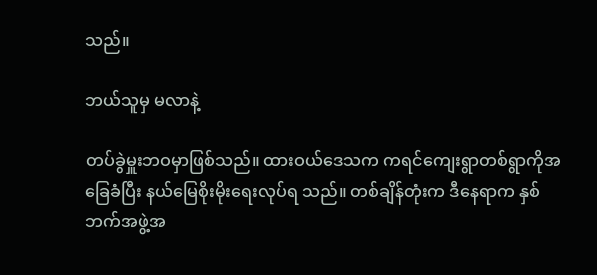သည်။

ဘယ်သူမှ မလာနဲ့

တပ်ခွဲမှူးဘဝမှာဖြစ်သည်။ ထားဝယ်ဒေသက ကရင်ကျေးရွာတစ်ရွာကိုအခြေခံပြီး နယ်မြေစိုးမိုးရေးလုပ်ရ သည်။ တစ်ချိန်တုံးက ဒီနေရာက နှစ်ဘက်အဖွဲ့အ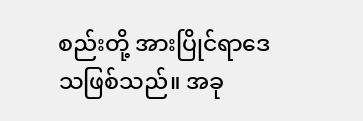စည်းတို့ အားပြိုင်ရာဒေသဖြစ်သည်။ အခု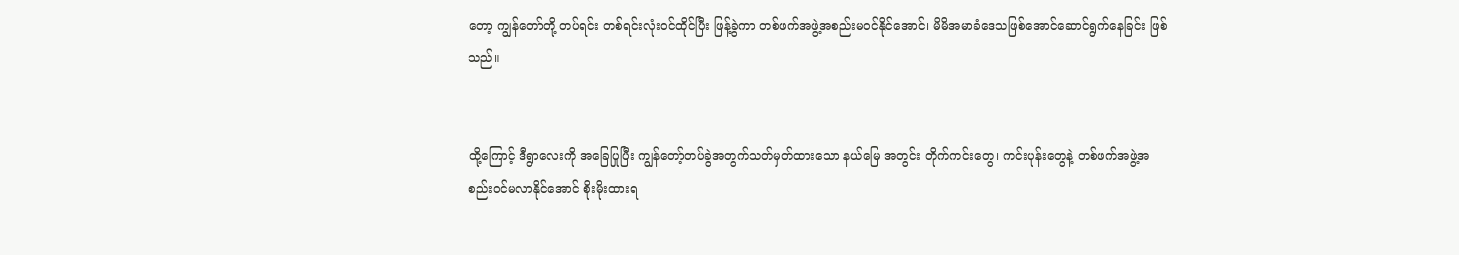တော့ ကျွန်တော်တို့ တပ်ရင်း တစ်ရင်းလုံးဝင်ထိုင်ပြီး ဖြန့်ခွဲကာ တစ်ဖက်အဖွဲ့အစည်းမဝင်နိုင်အောင်၊ မိမိအမာခံဒေသဖြစ်အောင်ဆောင်ရွက်နေခြင်း ဖြစ် သည်။


ထို့ကြောင့် ဒီရွာလေးကို အခြေပြုပြီး ကျွန်တော့်တပ်ခွဲအတွက်သတ်မှတ်ထားသော နယ်မြေ အတွင်း တိုက်ကင်းတွေ၊ ကင်းပုန်းတွေနဲ့ တစ်ဖက်အဖွဲ့အစည်းဝင်မလာနိုင်အောင် စိုးမိုးထားရ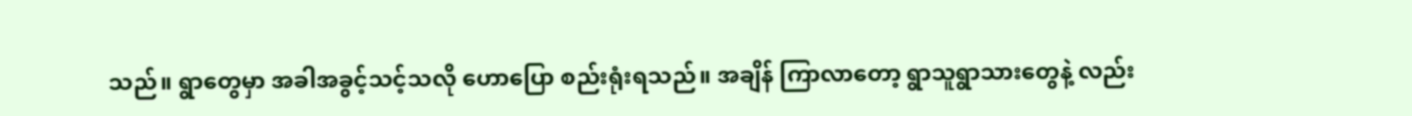သည်။ ရွာတွေမှာ အခါအခွင့်သင့်သလို ဟောပြော စည်းရုံးရသည်။ အချိန် ကြာလာတော့ ရွာသူရွာသားတွေနဲ့ လည်း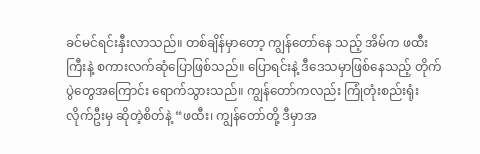ခင်မင်ရင်းနှီးလာသည်။ တစ်ချိန်မှာတော့ ကျွန်တော်နေ သည့် အိမ်က ဖထီးကြီးနဲ့ စကားလက်ဆုံပြောဖြစ်သည်။ ပြောရင်းနဲ့ ဒီဒေသမှာဖြစ်နေသည့် တိုက်ပွဲတွေအကြောင်း ရောက်သွားသည်။ ကျွန်တော်ကလည်း ကြုံတုံးစည်းရုံးလိုက်ဦးမှ ဆိုတဲ့စိတ်နဲ့ “ဖထီး၊ ကျွန်တော်တို့ ဒီမှာအ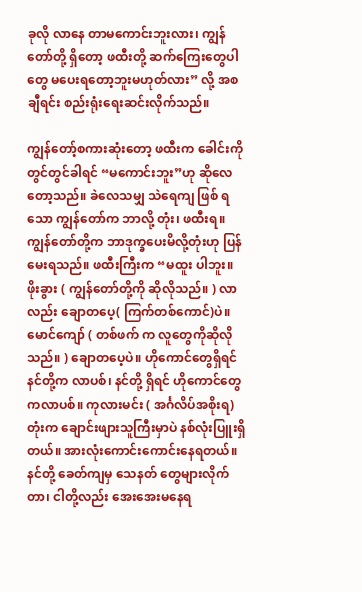ခုလို လာနေ တာမကောင်းဘူးလား၊ ကျွန်တော်တို့ ရှိတော့ ဖထီးတို့ ဆက်ကြေးတွေပါတွေ မပေးရတော့ဘူးမဟုတ်လား” လို့ အစချီရင်း စည်းရုံးရေးဆင်းလိုက်သည်။

ကျွန်တော့်စကားဆုံးတော့ ဖထီးက ခေါင်းကို တွင်တွင်ခါရင် “မကောင်းဘူး”ဟု ဆိုလေတော့သည်။ ခဲလေသမျှ သဲရေကျ ဖြစ် ရသော ကျွန်တော်က ဘာလို့ တုံး၊ ဖထီးရ။ ကျွန်တော်တို့က ဘာဒုက္ခပေးမိလို့တုံးဟု ပြန်မေးရသည်။ ဖထီးကြီးက “မထူး ပါဘူး။ ဖိုးခွား ( ကျွန်တော်တို့ကို ဆိုလိုသည်။ ) လာလည်း ချောတပေ့( ကြက်တစ်ကောင်)ပဲ။ မောင်ကျော် ( တစ်ဖက် က လူတွေကိုဆိုလိုသည်။ ) ချောတပေ့ပဲ။ ဟိုကောင်တွေရှိရင် နင်တို့က လာပစ်၊ နင်တို့ ရှိရင် ဟိုကောင်တွေကလာပစ်။ ကုလားမင်း ( အင်္ဂလိပ်အစိုးရ) တုံးက ချောင်းဖျားသူကြီးမှာပဲ နစ်လုံးပြူးရှိတယ်။ အားလုံးကောင်းကောင်းနေရတယ်။ နင်တို့ ခေတ်ကျမှ သေနတ် တွေများလိုက်တာ၊ ငါတို့လည်း အေးအေးမနေရ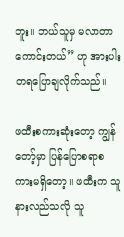ဘူး။ ဘယ်သူမှ မလာတာကောင်းတယ်” ဟု အားပါး တရပြောချလိုက်သည်။

ဖထီးစကားဆုံးတော့ ကျွန်တော့်မှာ ပြန်ပြောစရာစကားမရှိတော့။ ဖထီးက သူနားလည်သလို သူ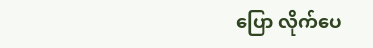ပြော လိုက်ပေ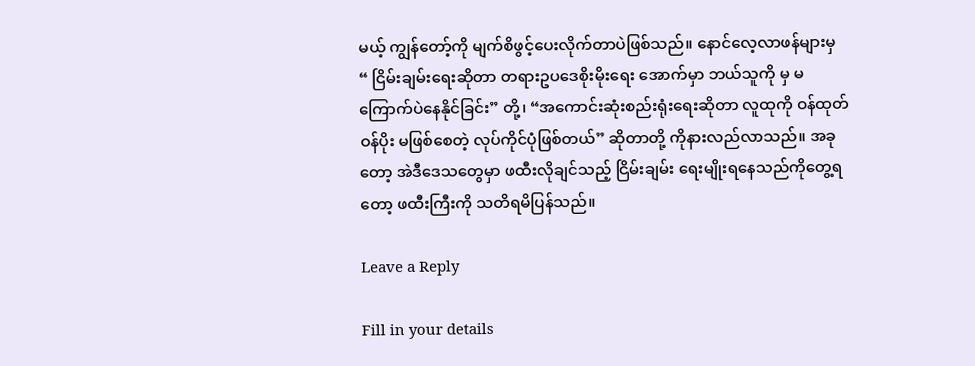မယ့် ကျွန်တော့်ကို မျက်စိဖွင့်ပေးလိုက်တာပဲဖြစ်သည်။ နောင်လေ့လာဖန်များမှ
“ ငြိမ်းချမ်းရေးဆိုတာ တရားဥပဒေစိုးမိုးရေး အောက်မှာ ဘယ်သူကို မှ မကြောက်ပဲနေနိုင်ခြင်း” တို့၊ “အကောင်းဆုံးစည်းရုံးရေးဆိုတာ လူထုကို ဝန်ထုတ်ဝန်ပိုး မဖြစ်စေတဲ့ လုပ်ကိုင်ပုံဖြစ်တယ်” ဆိုတာတို့ ကိုနားလည်လာသည်။ အခုတော့ အဲဒီဒေသတွေမှာ ဖထီးလိုချင်သည့် ငြိမ်းချမ်း ရေးမျိုးရနေသည်ကိုတွေ့ရတော့ ဖထီးကြီးကို သတိရမိပြန်သည်။

Leave a Reply

Fill in your details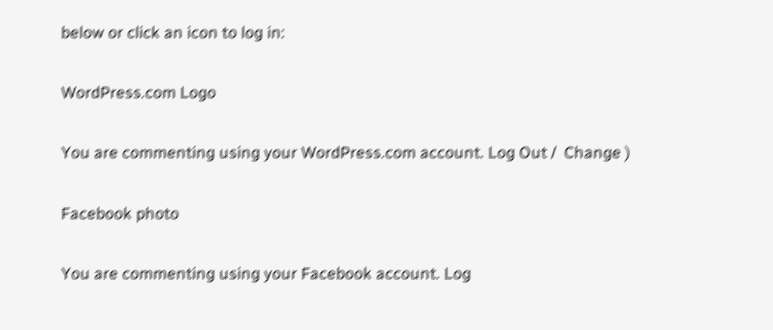below or click an icon to log in:

WordPress.com Logo

You are commenting using your WordPress.com account. Log Out /  Change )

Facebook photo

You are commenting using your Facebook account. Log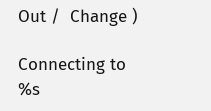Out /  Change )

Connecting to %s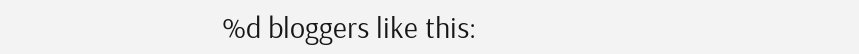%d bloggers like this: